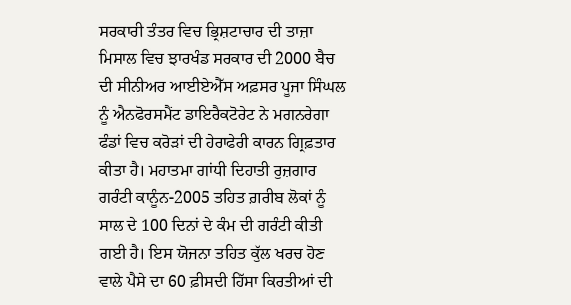ਸਰਕਾਰੀ ਤੰਤਰ ਵਿਚ ਭ੍ਰਿਸ਼ਟਾਚਾਰ ਦੀ ਤਾਜ਼ਾ ਮਿਸਾਲ ਵਿਚ ਝਾਰਖੰਡ ਸਰਕਾਰ ਦੀ 2000 ਬੈਚ ਦੀ ਸੀਨੀਅਰ ਆਈਏਐੱਸ ਅਫ਼ਸਰ ਪੂਜਾ ਸਿੰਘਲ ਨੂੰ ਐਨਫੋਰਸਮੈਂਟ ਡਾਇਰੈਕਟੋਰੇਟ ਨੇ ਮਗਨਰੇਗਾ ਫੰਡਾਂ ਵਿਚ ਕਰੋੜਾਂ ਦੀ ਹੇਰਾਫੇਰੀ ਕਾਰਨ ਗ੍ਰਿਫ਼ਤਾਰ ਕੀਤਾ ਹੈ। ਮਹਾਤਮਾ ਗਾਂਧੀ ਦਿਹਾਤੀ ਰੁਜ਼ਗਾਰ ਗਰੰਟੀ ਕਾਨੂੰਨ-2005 ਤਹਿਤ ਗ਼ਰੀਬ ਲੋਕਾਂ ਨੂੰ ਸਾਲ ਦੇ 100 ਦਿਨਾਂ ਦੇ ਕੰਮ ਦੀ ਗਰੰਟੀ ਕੀਤੀ ਗਈ ਹੈ। ਇਸ ਯੋਜਨਾ ਤਹਿਤ ਕੁੱਲ ਖਰਚ ਹੋਣ ਵਾਲੇ ਪੈਸੇ ਦਾ 60 ਫ਼ੀਸਦੀ ਹਿੱਸਾ ਕਿਰਤੀਆਂ ਦੀ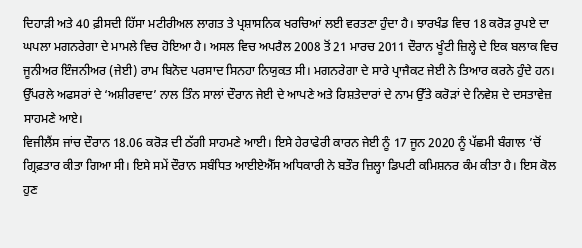ਦਿਹਾੜੀ ਅਤੇ 40 ਫ਼ੀਸਦੀ ਹਿੱਸਾ ਮਟੀਰੀਅਲ ਲਾਗਤ ਤੇ ਪ੍ਰਸ਼ਾਸਨਿਕ ਖਰਚਿਆਂ ਲਈ ਵਰਤਣਾ ਹੁੰਦਾ ਹੈ। ਝਾਰਖੰਡ ਵਿਚ 18 ਕਰੋੜ ਰੁਪਏ ਦਾ ਘਪਲਾ ਮਗਨਰੇਗਾ ਦੇ ਮਾਮਲੇ ਵਿਚ ਹੋਇਆ ਹੈ। ਅਸਲ ਵਿਚ ਅਪਰੈਲ 2008 ਤੋਂ 21 ਮਾਰਚ 2011 ਦੌਰਾਨ ਖੂੰਟੀ ਜ਼ਿਲ੍ਹੇ ਦੇ ਇਕ ਬਲਾਕ ਵਿਚ ਜੂਨੀਅਰ ਇੰਜਨੀਅਰ (ਜੇਈ) ਰਾਮ ਬਿਨੋਦ ਪਰਸਾਦ ਸਿਨਹਾ ਨਿਯੁਕਤ ਸੀ। ਮਗਨਰੇਗਾ ਦੇ ਸਾਰੇ ਪ੍ਰਾਜੈਕਟ ਜੇਈ ਨੇ ਤਿਆਰ ਕਰਨੇ ਹੁੰਦੇ ਹਨ। ਉੱਪਰਲੇ ਅਫਸਰਾਂ ਦੇ ‘ਅਸ਼ੀਰਵਾਦ’ ਨਾਲ ਤਿੰਨ ਸਾਲਾਂ ਦੌਰਾਨ ਜੇਈ ਦੇ ਆਪਣੇ ਅਤੇ ਰਿਸ਼ਤੇਦਾਰਾਂ ਦੇ ਨਾਮ ਉੱਤੇ ਕਰੋੜਾਂ ਦੇ ਨਿਵੇਸ਼ ਦੇ ਦਸਤਾਵੇਜ਼ ਸਾਹਮਣੇ ਆਏ।
ਵਿਜੀਲੈਂਸ ਜਾਂਚ ਦੌਰਾਨ 18.06 ਕਰੋੜ ਦੀ ਠੱਗੀ ਸਾਹਮਣੇ ਆਈ। ਇਸੇ ਹੇਰਾਫੇਰੀ ਕਾਰਨ ਜੇਈ ਨੂੰ 17 ਜੂਨ 2020 ਨੂੰ ਪੱਛਮੀ ਬੰਗਾਲ ’ਚੋਂ ਗ੍ਰਿਫ਼ਤਾਰ ਕੀਤਾ ਗਿਆ ਸੀ। ਇਸੇ ਸਮੇਂ ਦੌਰਾਨ ਸਬੰਧਿਤ ਆਈਏਐੱਸ ਅਧਿਕਾਰੀ ਨੇ ਬਤੌਰ ਜ਼ਿਲ੍ਹਾ ਡਿਪਟੀ ਕਮਿਸ਼ਨਰ ਕੰਮ ਕੀਤਾ ਹੈ। ਇਸ ਕੋਲ ਹੁਣ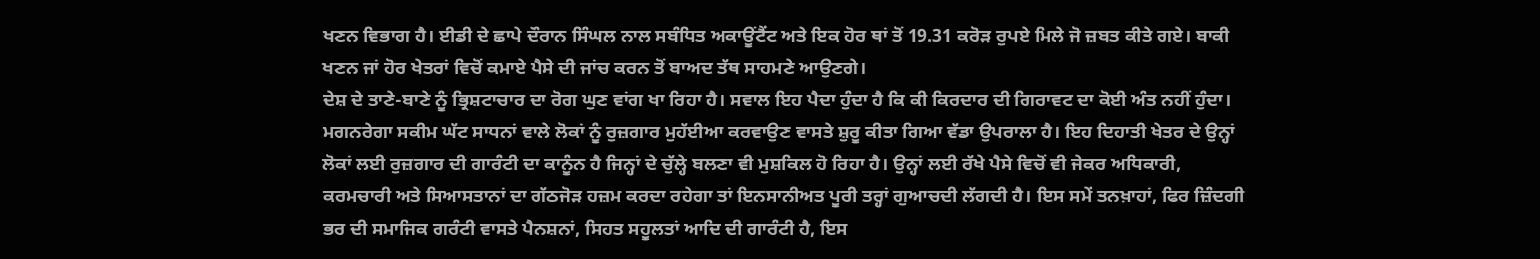ਖਣਨ ਵਿਭਾਗ ਹੈ। ਈਡੀ ਦੇ ਛਾਪੇ ਦੌਰਾਨ ਸਿੰਘਲ ਨਾਲ ਸਬੰਧਿਤ ਅਕਾਊਂਟੈਂਟ ਅਤੇ ਇਕ ਹੋਰ ਥਾਂ ਤੋਂ 19.31 ਕਰੋੜ ਰੁਪਏ ਮਿਲੇ ਜੋ ਜ਼ਬਤ ਕੀਤੇ ਗਏ। ਬਾਕੀ ਖਣਨ ਜਾਂ ਹੋਰ ਖੇਤਰਾਂ ਵਿਚੋਂ ਕਮਾਏ ਪੈਸੇ ਦੀ ਜਾਂਚ ਕਰਨ ਤੋਂ ਬਾਅਦ ਤੱਥ ਸਾਹਮਣੇ ਆਉਣਗੇ।
ਦੇਸ਼ ਦੇ ਤਾਣੇ-ਬਾਣੇ ਨੂੰ ਭ੍ਰਿਸ਼ਟਾਚਾਰ ਦਾ ਰੋਗ ਘੁਣ ਵਾਂਗ ਖਾ ਰਿਹਾ ਹੈ। ਸਵਾਲ ਇਹ ਪੈਦਾ ਹੁੰਦਾ ਹੈ ਕਿ ਕੀ ਕਿਰਦਾਰ ਦੀ ਗਿਰਾਵਟ ਦਾ ਕੋਈ ਅੰਤ ਨਹੀਂ ਹੁੰਦਾ। ਮਗਨਰੇਗਾ ਸਕੀਮ ਘੱਟ ਸਾਧਨਾਂ ਵਾਲੇ ਲੋਕਾਂ ਨੂੰ ਰੁਜ਼ਗਾਰ ਮੁਹੱਈਆ ਕਰਵਾਉਣ ਵਾਸਤੇ ਸ਼ੁਰੂ ਕੀਤਾ ਗਿਆ ਵੱਡਾ ਉਪਰਾਲਾ ਹੈ। ਇਹ ਦਿਹਾਤੀ ਖੇਤਰ ਦੇ ਉਨ੍ਹਾਂ ਲੋਕਾਂ ਲਈ ਰੁਜ਼ਗਾਰ ਦੀ ਗਾਰੰਟੀ ਦਾ ਕਾਨੂੰਨ ਹੈ ਜਿਨ੍ਹਾਂ ਦੇ ਚੁੱਲ੍ਹੇ ਬਲਣਾ ਵੀ ਮੁਸ਼ਕਿਲ ਹੋ ਰਿਹਾ ਹੈ। ਉਨ੍ਹਾਂ ਲਈ ਰੱਖੇ ਪੈਸੇ ਵਿਚੋਂ ਵੀ ਜੇਕਰ ਅਧਿਕਾਰੀ, ਕਰਮਚਾਰੀ ਅਤੇ ਸਿਆਸਤਾਨਾਂ ਦਾ ਗੱਠਜੋੜ ਹਜ਼ਮ ਕਰਦਾ ਰਹੇਗਾ ਤਾਂ ਇਨਸਾਨੀਅਤ ਪੂਰੀ ਤਰ੍ਹਾਂ ਗੁਆਚਦੀ ਲੱਗਦੀ ਹੈ। ਇਸ ਸਮੇਂ ਤਨਖ਼ਾਹਾਂ, ਫਿਰ ਜ਼ਿੰਦਗੀ ਭਰ ਦੀ ਸਮਾਜਿਕ ਗਰੰਟੀ ਵਾਸਤੇ ਪੈਨਸ਼ਨਾਂ, ਸਿਹਤ ਸਹੂਲਤਾਂ ਆਦਿ ਦੀ ਗਾਰੰਟੀ ਹੈ, ਇਸ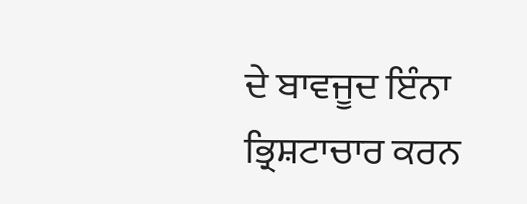ਦੇ ਬਾਵਜੂਦ ਇੰਨਾ ਭ੍ਰਿਸ਼ਟਾਚਾਰ ਕਰਨ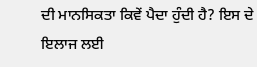ਦੀ ਮਾਨਸਿਕਤਾ ਕਿਵੇਂ ਪੈਦਾ ਹੁੰਦੀ ਹੈ? ਇਸ ਦੇ ਇਲਾਜ ਲਈ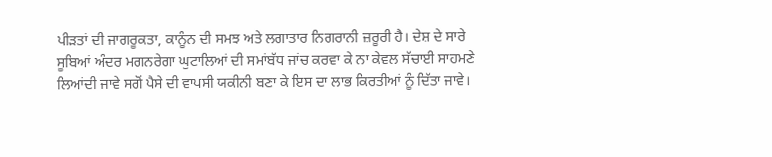ਪੀੜਤਾਂ ਦੀ ਜਾਗਰੂਕਤਾ, ਕਾਨੂੰਨ ਦੀ ਸਮਝ ਅਤੇ ਲਗਾਤਾਰ ਨਿਗਰਾਨੀ ਜ਼ਰੂਰੀ ਹੈ। ਦੇਸ਼ ਦੇ ਸਾਰੇ ਸੂਬਿਆਂ ਅੰਦਰ ਮਗਨਰੇਗਾ ਘੁਟਾਲਿਆਂ ਦੀ ਸਮਾਂਬੱਧ ਜਾਂਚ ਕਰਵਾ ਕੇ ਨਾ ਕੇਵਲ ਸੱਚਾਈ ਸਾਹਮਣੇ ਲਿਆਂਦੀ ਜਾਵੇ ਸਗੋਂ ਪੈਸੇ ਦੀ ਵਾਪਸੀ ਯਕੀਨੀ ਬਣਾ ਕੇ ਇਸ ਦਾ ਲਾਭ ਕਿਰਤੀਆਂ ਨੂੰ ਦਿੱਤਾ ਜਾਵੇ।